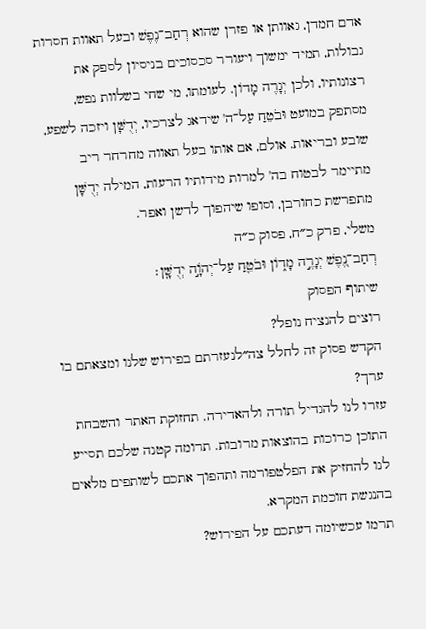אדם חמדן, גאוותן או פזרן שהוא רְחַב־נֶפֶשׁ ובעל תאוות חסרות גבולות, תמיד ימשוך ויעורר סכסוכים בניסיון לספק את רצונותיו, ולכן יְגָרֶה מָדוֹן. לעומתו, מי שחי בשלוות נפש, מסתפק במועט וּבֹטֵחַ עַל־ה' שידאג לצרכיו, יְדֻשָּׁן ויזכה לשפע, שובע ובריאות. אולם, אם אותו בעל תאווה מחרחר ריב מתיימר לבטוח בה' למרות מידותיו הרעות, המילה יְדֻשָּׁן מתפרשת כחורבן, וסופו שיהפוך לדשן ואפר.
משלי, פרק כ״ח, פסוק כ״ה
רְחַב־נֶ֭פֶשׁ יְגָרֶ֣ה מָד֑וֹן וּבֹטֵ֖חַ עַל־יְהֹוָ֣ה יְדֻשָּֽׁן׃
שיתוף הפסוק
רוצים להנציח נופל?
הקדש פסוק זה לחלל צה״לנעזרתם בפירוש שלנו ומצאתם בו ערך?
עזרו לנו להגדיל תורה ולהאדירה. תחזוקת האתר והשבחת התוכן כרוכות בהוצאות מרובות. תרומה קטנה שלכם תסייע לנו להחזיק את הפלטפורמה ותהפוך אתכם לשותפים מלאים בהנגשת חוכמת המקרא.
תרמו עכשיומה דעתכם על הפירוש?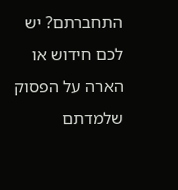התחברתם? יש לכם חידוש או הארה על הפסוק שלמדתם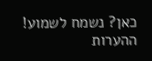כאן? נשמח לשמוע!
ההערות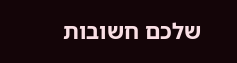שלכם חשובות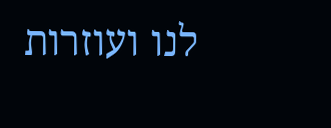לנו ועוזרות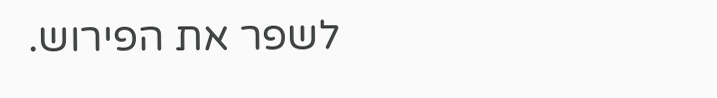לשפר את הפירוש.